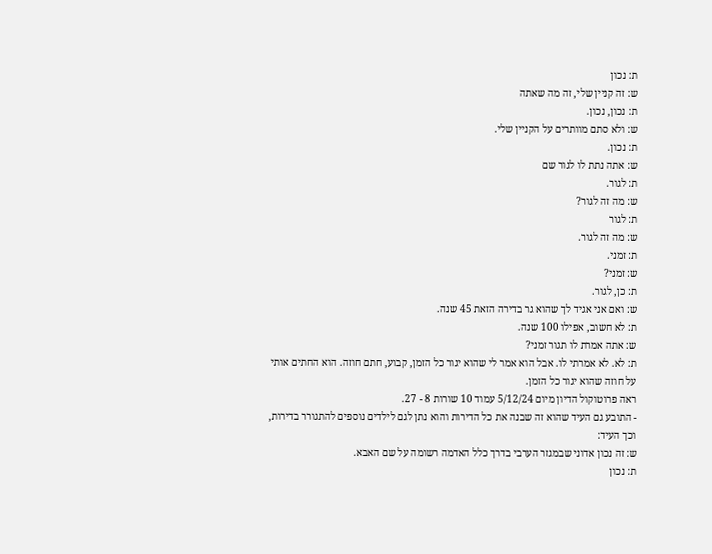ת: נכון
ש: זה קניין שלי, זה מה שאתה
ת: נכון, נכון.
ש: ולא סתם מוותרים על הקניין שלי.
ת: נכון.
ש: אתה נתת לו לגור שם
ת: לגור.
ש: מה זה לגור?
ת: לגור
ש: מה זה לגור.
ת: זמני.
ש: זמני?
ת: כן, לגור.
ש: ואם אני אגיד לך שהוא גר בדירה הזאת 45 שנה.
ת: לא חשוב, אפילו 100 שנה.
ש: אתה אמרת לו תגור זמני?
ת: לא. לא אמרתי לו. אבל הוא אמר לי שהוא יגור כל הזמן, קבוע, חתם חוזה. הוא החתים אותי על חוזה שהוא יגור כל הזמן.
ראה פרוטוקול הדיון מיום 5/12/24 עמוד 10 שורות 8 - 27.
- התובע גם העיד שהוא זה שבנה את כל הדירות והוא נתן לגם לילדים נוספים להתגורר בדירות, וכך העיד:
ש: זה נכון אדוני שבמגזר הערבי בדרך כלל האדמה רשומה על שם האבא.
ת: נכון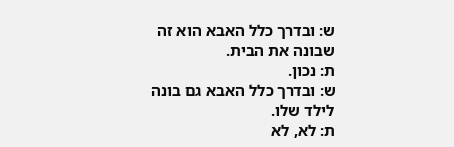ש: ובדרך כלל האבא הוא זה שבונה את הבית.
ת: נכון.
ש: ובדרך כלל האבא גם בונה לילד שלו.
ת: לא, לא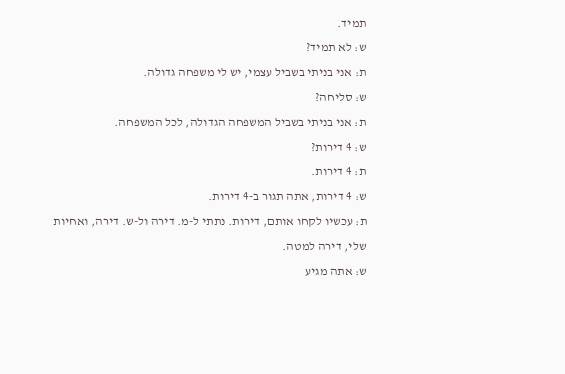תמיד.
ש: לא תמיד?
ת: אני בניתי בשביל עצמי, יש לי משפחה גדולה.
ש: סליחה?
ת: אני בניתי בשביל המשפחה הגדולה, לכל המשפחה.
ש: 4 דירות?
ת: 4 דירות.
ש: 4 דירות, אתה תגור ב-4 דירות.
ת: עכשיו לקחו אותם, דירות. נתתי ל-מ. דירה ול-ש. דירה, ואחיות שלי, דירה למטה.
ש: אתה מגיע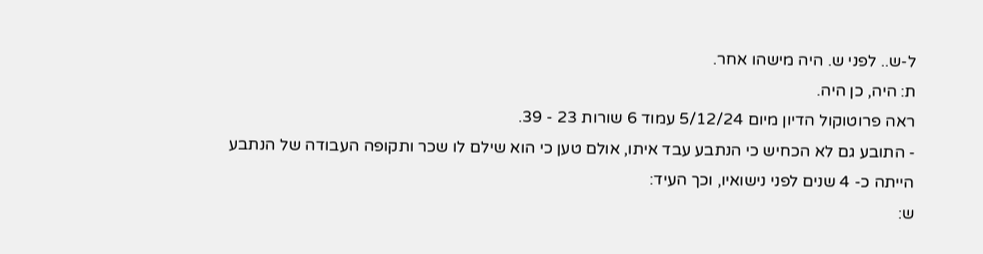ל-ש.. לפני ש. היה מישהו אחר.
ת: היה, כן היה.
ראה פרוטוקול הדיון מיום 5/12/24 עמוד 6 שורות 23 - 39.
- התובע גם לא הכחיש כי הנתבע עבד איתו, אולם טען כי הוא שילם לו שכר ותקופה העבודה של הנתבע הייתה כ- 4 שנים לפני נישואיו, וכך העיד:
ש: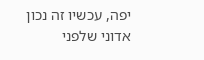יפה, עכשיו זה נכון אדוני שלפני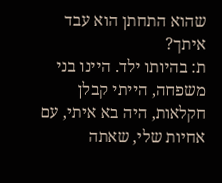שהוא התחתן הוא עבד איתך?
ת: בהיותו ילד. היינו בני משפחה, הייתי קבלן חקלאות, היה בא איתי, עם אחיות שלי, שאתה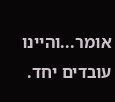אומר...והיינו עובדים יחד.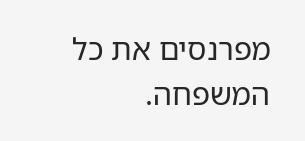מפרנסים את כל המשפחה.